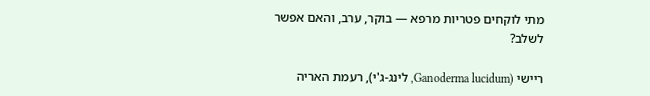מתי לוקחים פטריות מרפא — בוקר, ערב, והאם אפשר לשלב?

ריישי (Ganoderma lucidum, לינג-ג'י), רעמת האריה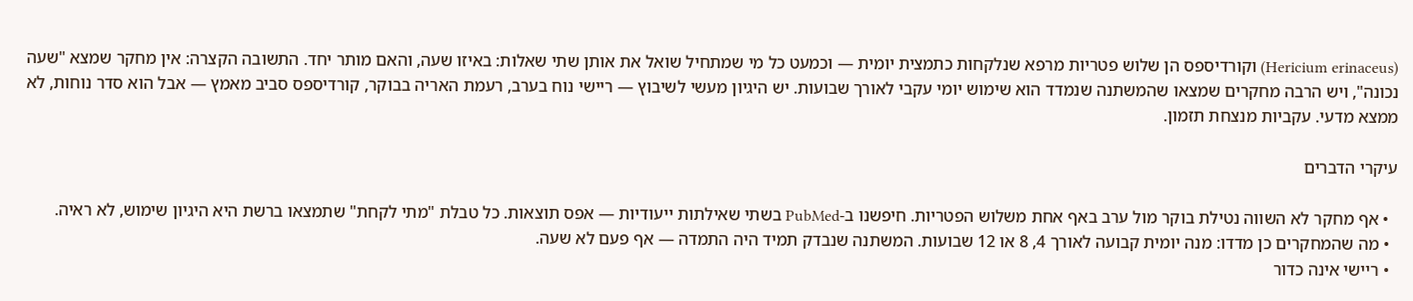(Hericium erinaceus) וקורדיספס הן שלוש פטריות מרפא שנלקחות כתמצית יומית — וכמעט כל מי שמתחיל שואל את אותן שתי שאלות: באיזו שעה, והאם מותר יחד. התשובה הקצרה: אין מחקר שמצא "שעה נכונה", ויש הרבה מחקרים שמצאו שהמשתנה שנמדד הוא שימוש יומי עקבי לאורך שבועות. יש היגיון מעשי לשיבוץ — ריישי נוח בערב, רעמת האריה בבוקר, קורדיספס סביב מאמץ — אבל הוא סדר נוחות, לא ממצא מדעי. עקביות מנצחת תזמון.

עיקרי הדברים

  • אף מחקר לא השווה נטילת בוקר מול ערב באף אחת משלוש הפטריות. חיפשנו ב-PubMed בשתי שאילתות ייעודיות — אפס תוצאות. כל טבלת "מתי לקחת" שתמצאו ברשת היא היגיון שימוש, לא ראיה.
  • מה שהמחקרים כן מדדו: מנה יומית קבועה לאורך 4, 8 או 12 שבועות. המשתנה שנבדק תמיד היה התמדה — אף פעם לא שעה.
  • ריישי אינה כדור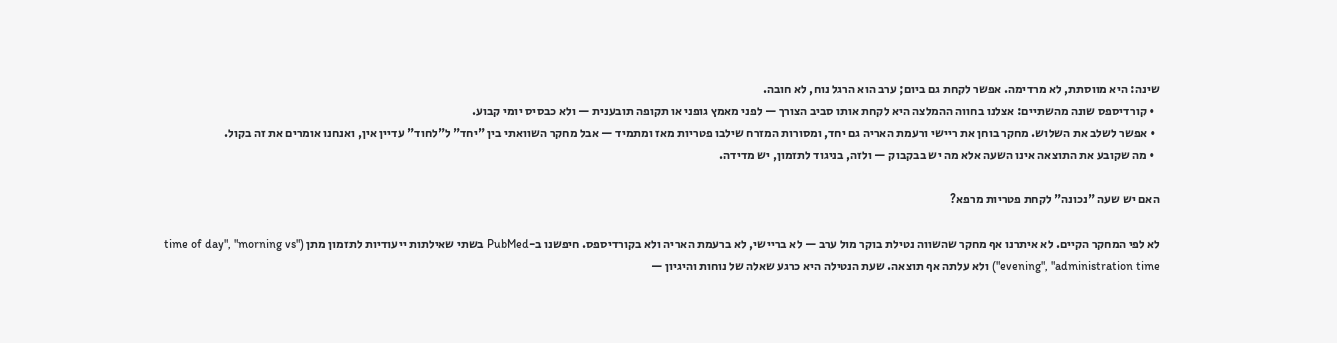שינה: היא מווסתת, לא מרדימה. אפשר לקחת גם ביום; ערב הוא הרגל נוח, לא חובה.
  • קורדיספס שונה מהשתיים: אצלנו בחווה ההמלצה היא לקחת אותו סביב הצורך — לפני מאמץ גופני או תקופה תובענית — ולא כבסיס יומי קבוע.
  • אפשר לשלב את השלוש. מחקר בוחן את ריישי ורעמת האריה גם יחד, ומסורות המזרח שילבו פטריות מאז ומתמיד — אבל מחקר השוואתי בין "יחד" ל"לחוד" עדיין אין, ואנחנו אומרים את זה בקול.
  • מה שקובע את התוצאה אינו השעה אלא מה יש בבקבוק — ולזה, בניגוד לתזמון, יש מדידה.

האם יש שעה "נכונה" לקחת פטריות מרפא?

לא לפי המחקר הקיים. לא איתרנו אף מחקר שהשווה נטילת בוקר מול ערב — לא בריישי, לא ברעמת האריה ולא בקורדיספס. חיפשנו ב-PubMed בשתי שאילתות ייעודיות לתזמון מתן ("time of day", "morning vs evening", "administration time") ולא עלתה אף תוצאה. שעת הנטילה היא כרגע שאלה של נוחות והיגיון —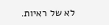לא של ראיות.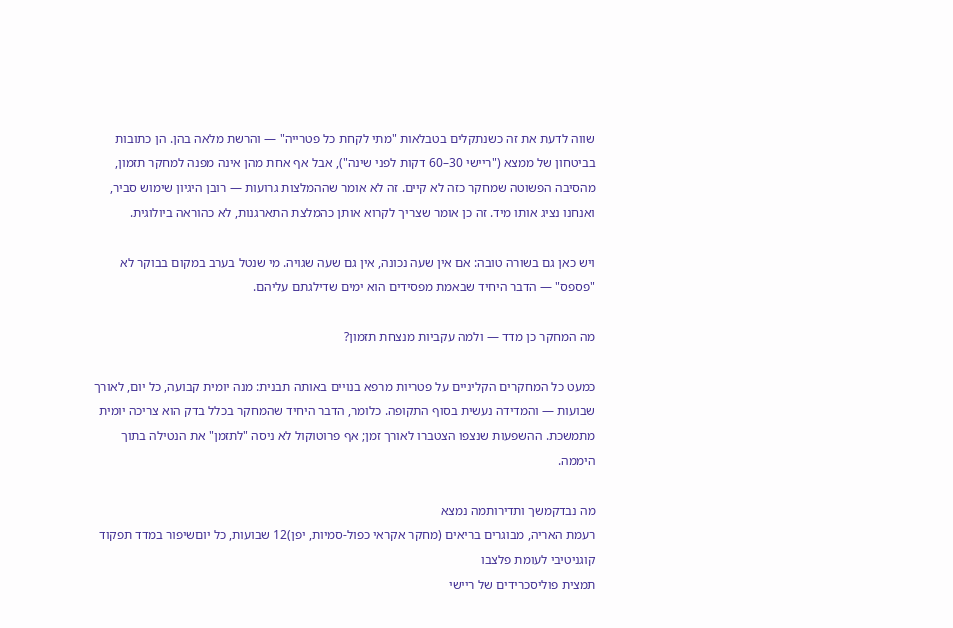שווה לדעת את זה כשנתקלים בטבלאות "מתי לקחת כל פטרייה" — והרשת מלאה בהן. הן כתובות בביטחון של ממצא ("ריישי 30–60 דקות לפני שינה"), אבל אף אחת מהן אינה מפנה למחקר תזמון, מהסיבה הפשוטה שמחקר כזה לא קיים. זה לא אומר שההמלצות גרועות — רובן היגיון שימוש סביר, ואנחנו נציג אותו מיד. זה כן אומר שצריך לקרוא אותן כהמלצת התארגנות, לא כהוראה ביולוגית.

ויש כאן גם בשורה טובה: אם אין שעה נכונה, אין גם שעה שגויה. מי שנטל בערב במקום בבוקר לא "פספס" — הדבר היחיד שבאמת מפסידים הוא ימים שדילגתם עליהם.

מה המחקר כן מדד — ולמה עקביות מנצחת תזמון?

כמעט כל המחקרים הקליניים על פטריות מרפא בנויים באותה תבנית: מנה יומית קבועה, כל יום, לאורך שבועות — והמדידה נעשית בסוף התקופה. כלומר, הדבר היחיד שהמחקר בכלל בדק הוא צריכה יומית מתמשכת. ההשפעות שנצפו הצטברו לאורך זמן; אף פרוטוקול לא ניסה "לתזמן" את הנטילה בתוך היממה.

מה נבדקמשך ותדירותמה נמצא
רעמת האריה, מבוגרים בריאים (מחקר אקראי כפול-סמיות, יפן)12 שבועות, כל יוםשיפור במדד תפקוד קוגניטיבי לעומת פלצבו
תמצית פוליסכרידים של ריישי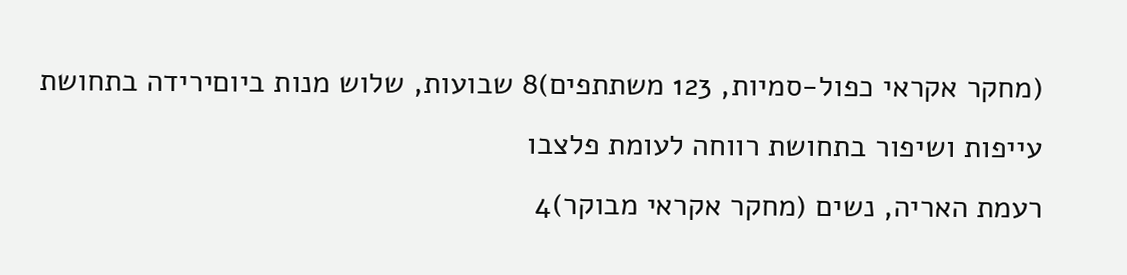(מחקר אקראי כפול-סמיות, 123 משתתפים)8 שבועות, שלוש מנות ביוםירידה בתחושת עייפות ושיפור בתחושת רווחה לעומת פלצבו
רעמת האריה, נשים (מחקר אקראי מבוקר)4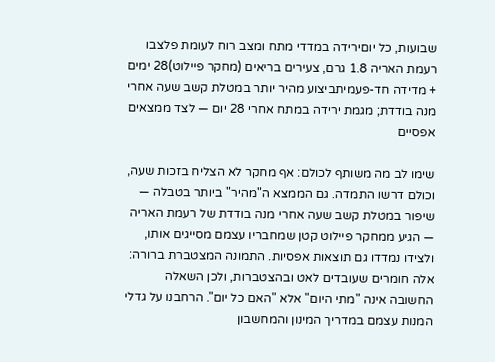שבועות, כל יוםירידה במדדי מתח ומצב רוח לעומת פלצבו
רעמת האריה 1.8 גרם, צעירים בריאים (מחקר פיילוט)28 ימים + מדידה חד-פעמיתביצוע מהיר יותר במטלת קשב שעה אחרי מנה בודדת; מגמת ירידה במתח אחרי 28 יום — לצד ממצאים אפסיים

שימו לב מה משותף לכולם: אף מחקר לא הצליח בזכות שעה, וכולם דרשו התמדה. גם הממצא ה"מהיר" ביותר בטבלה — שיפור במטלת קשב שעה אחרי מנה בודדת של רעמת האריה — הגיע ממחקר פיילוט קטן שמחבריו עצמם מסייגים אותו, ולצידו נמדדו גם תוצאות אפסיות. התמונה המצטברת ברורה: אלה חומרים שעובדים לאט ובהצטברות, ולכן השאלה החשובה אינה "מתי היום" אלא "האם כל יום". הרחבנו על גדלי המנות עצמם במדריך המינון והמחשבון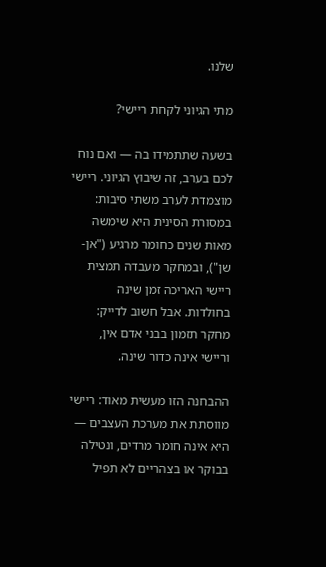שלנו.

מתי הגיוני לקחת ריישי?

בשעה שתתמידו בה — ואם נוח לכם בערב, זה שיבוץ הגיוני. ריישי מוצמדת לערב משתי סיבות: במסורת הסינית היא שימשה מאות שנים כחומר מרגיע ("אן-שן"), ובמחקר מעבדה תמצית ריישי האריכה זמן שינה בחולדות. אבל חשוב לדייק: מחקר תזמון בבני אדם אין, וריישי אינה כדור שינה.

ההבחנה הזו מעשית מאוד: ריישי מווסתת את מערכת העצבים — היא אינה חומר מרדים, ונטילה בבוקר או בצהריים לא תפיל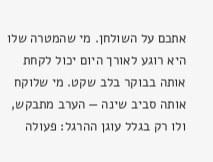אתכם על השולחן. מי שהמטרה שלו היא רוגע לאורך היום יכול לקחת אותה בבוקר בלב שקט. מי שלוקח אותה סביב שינה — הערב מתבקש, ולו רק בגלל עוגן ההרגל: פעולה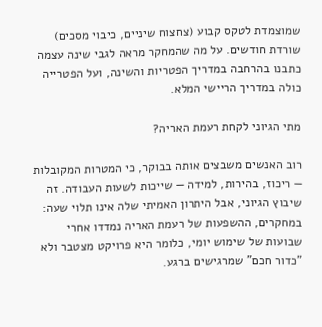שמוצמדת לטקס קבוע (צחצוח שיניים, כיבוי מסכים) שורדת חודשים. על מה שהמחקר מראה לגבי שינה עצמה כתבנו בהרחבה במדריך הפטריות והשינה, ועל הפטרייה כולה במדריך הריישי המלא.

מתי הגיוני לקחת רעמת האריה?

רוב האנשים משבצים אותה בבוקר, כי המטרות המקובלות — ריכוז, בהירות, למידה — שייכות לשעות העבודה. זה שיבוץ הגיוני, אבל היתרון האמיתי שלה אינו תלוי שעה: במחקרים, ההשפעות של רעמת האריה נמדדו אחרי שבועות של שימוש יומי, כלומר היא פרויקט מצטבר ולא "כדור חכם" שמרגישים ברגע.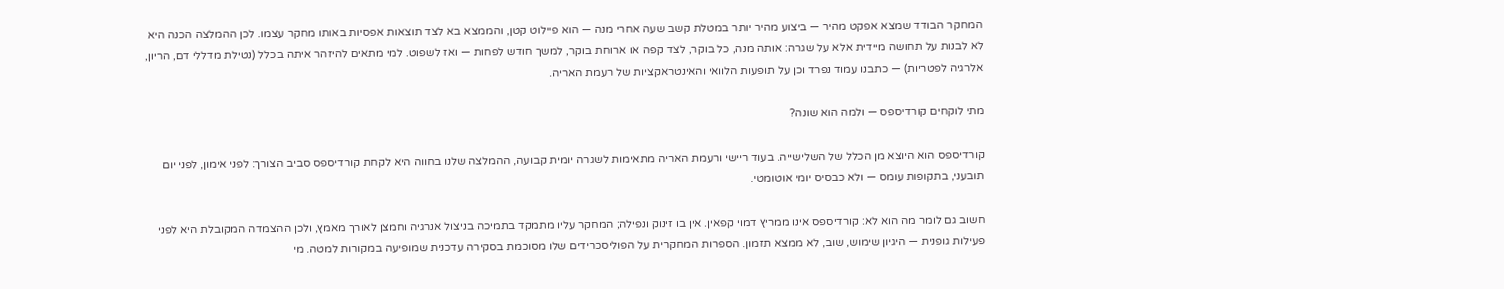המחקר הבודד שמצא אפקט מהיר — ביצוע מהיר יותר במטלת קשב שעה אחרי מנה — הוא פיילוט קטן, והממצא בא לצד תוצאות אפסיות באותו מחקר עצמו. לכן ההמלצה הכנה היא לא לבנות על תחושה מיידית אלא על שגרה: אותה מנה, כל בוקר, לצד קפה או ארוחת בוקר, למשך חודש לפחות — ואז לשפוט. למי מתאים להיזהר איתה בכלל (נטילת מדללי דם, הריון, אלרגיה לפטריות) — כתבנו עמוד נפרד וכן על תופעות הלוואי והאינטראקציות של רעמת האריה.

מתי לוקחים קורדיספס — ולמה הוא שונה?

קורדיספס הוא היוצא מן הכלל של השלישייה. בעוד ריישי ורעמת האריה מתאימות לשגרה יומית קבועה, ההמלצה שלנו בחווה היא לקחת קורדיספס סביב הצורך: לפני אימון, לפני יום תובעני, בתקופות עומס — ולא כבסיס יומי אוטומטי.

חשוב גם לומר מה הוא לא: קורדיספס אינו ממריץ דמוי קפאין. אין בו זינוק ונפילה; המחקר עליו מתמקד בתמיכה בניצול אנרגיה וחמצן לאורך מאמץ, ולכן ההצמדה המקובלת היא לפני פעילות גופנית — היגיון שימוש, שוב, לא ממצא תזמון. הספרות המחקרית על הפוליסכרידים שלו מסוכמת בסקירה עדכנית שמופיעה במקורות למטה. מי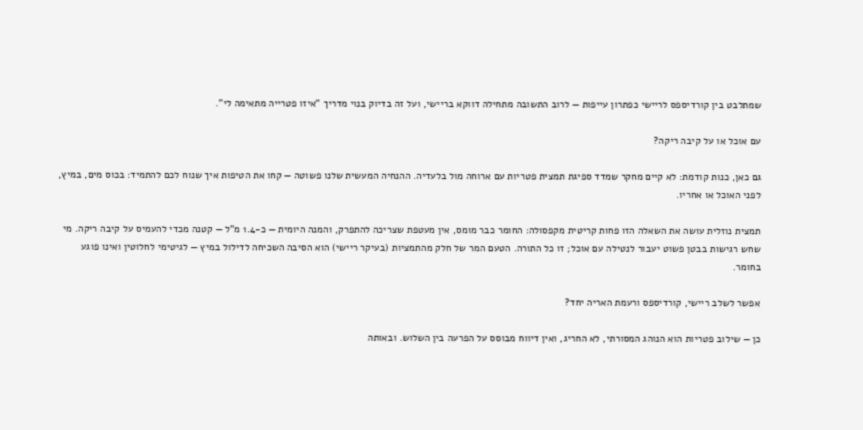שמתלבט בין קורדיספס לריישי כפתרון עייפות — לרוב התשובה מתחילה דווקא בריישי, ועל זה בדיוק בנוי מדריך "איזו פטרייה מתאימה לי".

עם אוכל או על קיבה ריקה?

גם כאן, כנות קודמת: לא קיים מחקר שמדד ספיגת תמצית פטריות עם ארוחה מול בלעדיה. ההנחיה המעשית שלנו פשוטה — קחו את הטיפות איך שנוח לכם להתמיד: בכוס מים, במיץ, לפני האוכל או אחריו.

תמצית נוזלית עושה את השאלה הזו פחות קריטית מקפסולה: החומר כבר מומס, אין מעטפת שצריכה להתפרק, והמנה היומית — כ-1.4 מ"ל — קטנה מכדי להעמיס על קיבה ריקה. מי שחש רגישות בבטן פשוט יעבור לנטילה עם אוכל; זו כל התורה. הטעם המר של חלק מהתמציות (בעיקר ריישי) הוא הסיבה השכיחה לדילול במיץ — לגיטימי לחלוטין ואינו פוגע בחומר.

אפשר לשלב ריישי, קורדיספס ורעמת האריה יחד?

כן — שילוב פטריות הוא הנוהג המסורתי, לא החריג, ואין דיווח מבוסס על הפרעה בין השלוש. ובאותה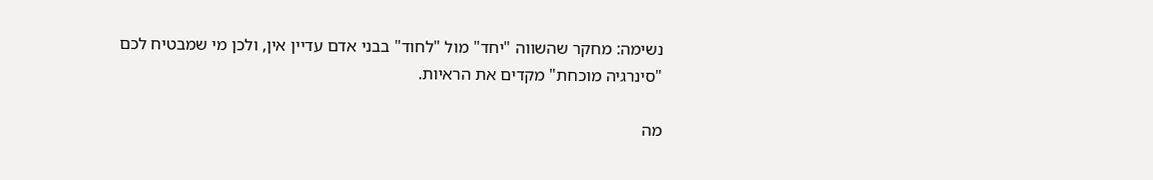נשימה: מחקר שהשווה "יחד" מול "לחוד" בבני אדם עדיין אין, ולכן מי שמבטיח לכם "סינרגיה מוכחת" מקדים את הראיות.

מה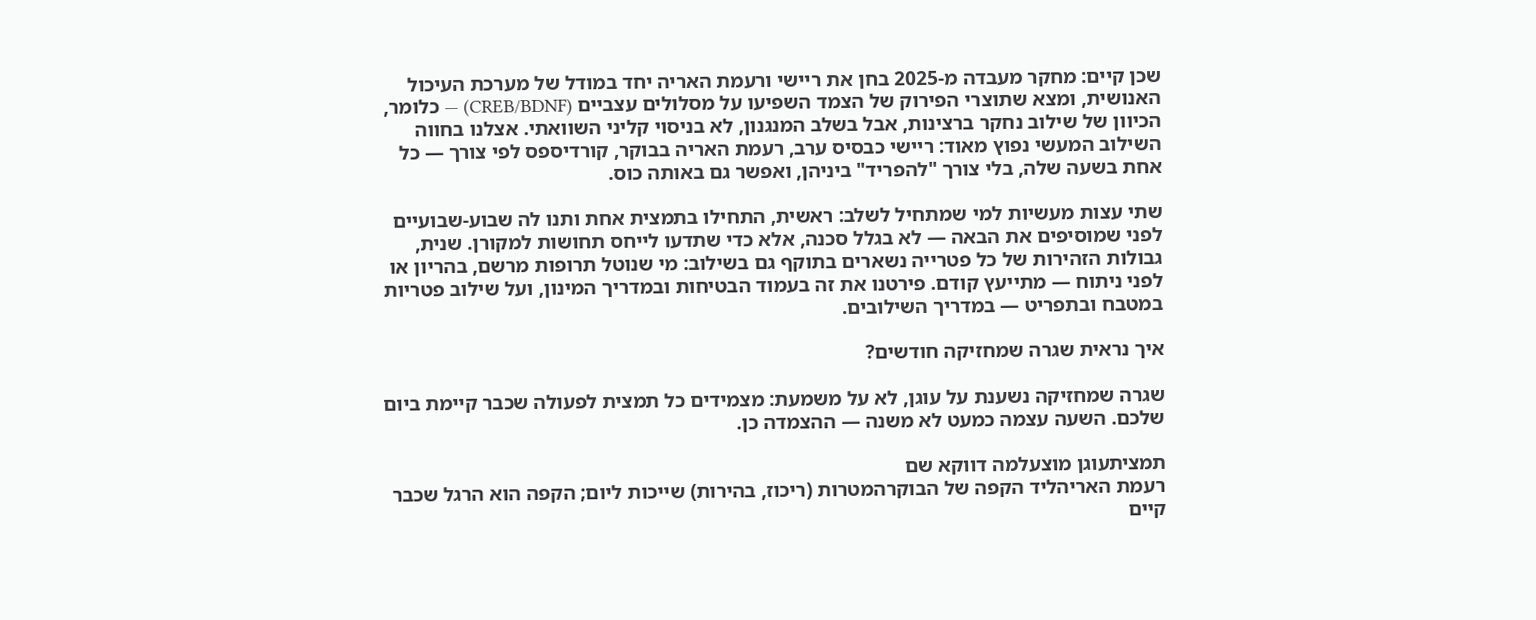שכן קיים: מחקר מעבדה מ-2025 בחן את ריישי ורעמת האריה יחד במודל של מערכת העיכול האנושית, ומצא שתוצרי הפירוק של הצמד השפיעו על מסלולים עצביים (CREB/BDNF) — כלומר, הכיוון של שילוב נחקר ברצינות, אבל בשלב המנגנון, לא בניסוי קליני השוואתי. אצלנו בחווה השילוב המעשי נפוץ מאוד: ריישי כבסיס ערב, רעמת האריה בבוקר, קורדיספס לפי צורך — כל אחת בשעה שלה, בלי צורך "להפריד" ביניהן, ואפשר גם באותה כוס.

שתי עצות מעשיות למי שמתחיל לשלב: ראשית, התחילו בתמצית אחת ותנו לה שבוע-שבועיים לפני שמוסיפים את הבאה — לא בגלל סכנה, אלא כדי שתדעו לייחס תחושות למקורן. שנית, גבולות הזהירות של כל פטרייה נשארים בתוקף גם בשילוב: מי שנוטל תרופות מרשם, בהריון או לפני ניתוח — מתייעץ קודם. פירטנו את זה בעמוד הבטיחות ובמדריך המינון, ועל שילוב פטריות במטבח ובתפריט — במדריך השילובים.

איך נראית שגרה שמחזיקה חודשים?

שגרה שמחזיקה נשענת על עוגן, לא על משמעת: מצמידים כל תמצית לפעולה שכבר קיימת ביום שלכם. השעה עצמה כמעט לא משנה — ההצמדה כן.

תמציתעוגן מוצעלמה דווקא שם
רעמת האריהליד הקפה של הבוקרהמטרות (ריכוז, בהירות) שייכות ליום; הקפה הוא הרגל שכבר קיים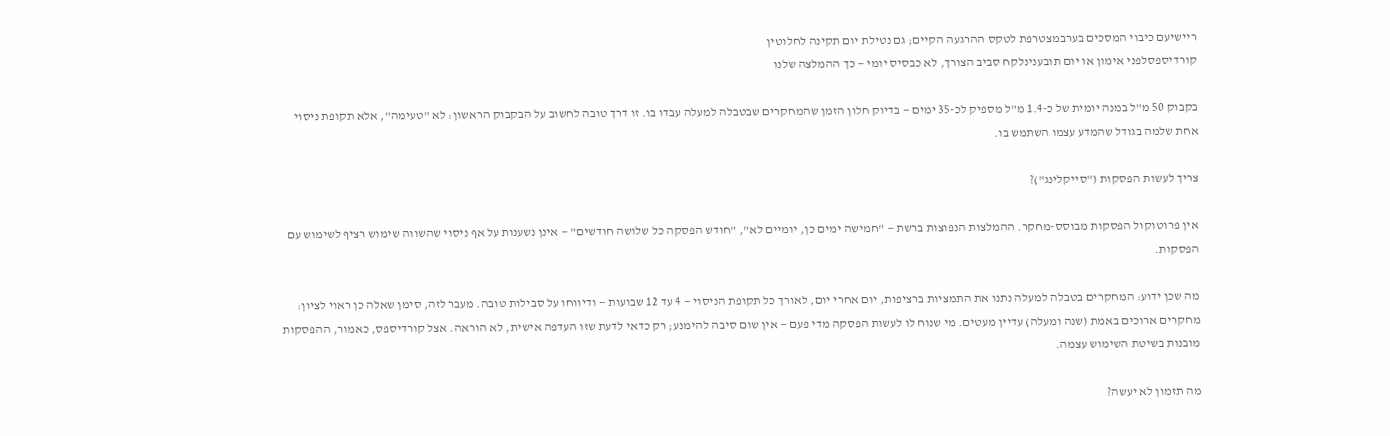ריישיעם כיבוי המסכים בערבמצטרפת לטקס ההרגעה הקיים; גם נטילת יום תקינה לחלוטין
קורדיספסלפני אימון או יום תובענינלקח סביב הצורך, לא כבסיס יומי — כך ההמלצה שלנו

בקבוק 50 מ"ל במנה יומית של כ-1.4 מ"ל מספיק לכ-35 ימים — בדיוק חלון הזמן שהמחקרים שבטבלה למעלה עבדו בו. זו דרך טובה לחשוב על הבקבוק הראשון: לא "טעימה", אלא תקופת ניסוי אחת שלמה בגודל שהמדע עצמו השתמש בו.

צריך לעשות הפסקות ("סייקלינג")?

אין פרוטוקול הפסקות מבוסס-מחקר. ההמלצות הנפוצות ברשת — "חמישה ימים כן, יומיים לא", "חודש הפסקה כל שלושה חודשים" — אינן נשענות על אף ניסוי שהשווה שימוש רציף לשימוש עם הפסקות.

מה שכן ידוע: המחקרים בטבלה למעלה נתנו את התמציות ברציפות, יום אחרי יום, לאורך כל תקופת הניסוי — 4 עד 12 שבועות — ודיווחו על סבילות טובה. מעבר לזה, סימן שאלה כן ראוי לציון: מחקרים ארוכים באמת (שנה ומעלה) עדיין מעטים. מי שנוח לו לעשות הפסקה מדי פעם — אין שום סיבה להימנע; רק כדאי לדעת שזו העדפה אישית, לא הוראה. אצל קורדיספס, כאמור, ההפסקות מובנות בשיטת השימוש עצמה.

מה תזמון לא יעשה?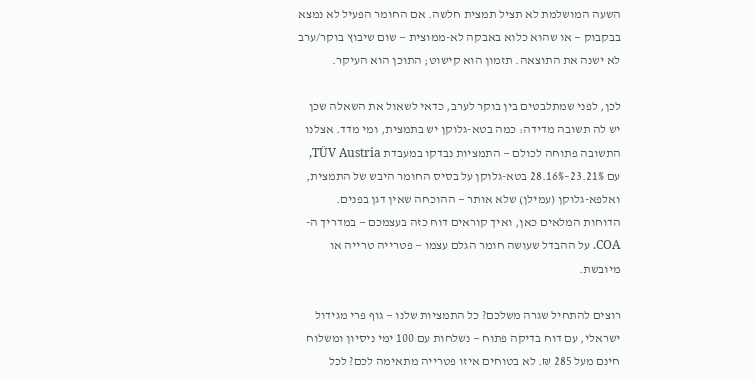השעה המושלמת לא תציל תמצית חלשה. אם החומר הפעיל לא נמצא בבקבוק — או שהוא כלוא באבקה לא-ממוצית — שום שיבוץ בוקר/ערב לא ישנה את התוצאה. תזמון הוא קישוט; התוכן הוא העיקר.

לכן, לפני שמתלבטים בין בוקר לערב, כדאי לשאול את השאלה שכן יש לה תשובה מדידה: כמה בטא-גלוקן יש בתמצית, ומי מדד. אצלנו התשובה פתוחה לכולם — התמציות נבדקו במעבדת TÜV Austria, עם 23.21%–28.16% בטא-גלוקן על בסיס החומר היבש של התמצית, ואלפא-גלוקן (עמילן) שלא אותר — ההוכחה שאין דגן בפנים. הדוחות המלאים כאן, ואיך קוראים דוח כזה בעצמכם — במדריך ה-COA. על ההבדל שעושה חומר הגלם עצמו — פטרייה טרייה או מיובשת.

רוצים להתחיל שגרה משלכם? כל התמציות שלנו — גוף פרי מגידול ישראלי, עם דוח בדיקה פתוח — נשלחות עם 100 ימי ניסיון ומשלוח חינם מעל 285 ₪. לא בטוחים איזו פטרייה מתאימה לכם? לכל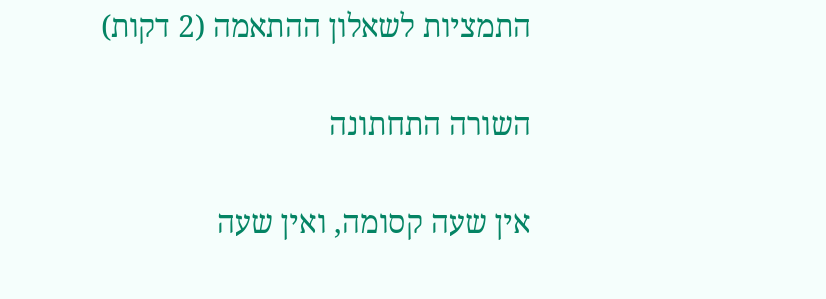התמציות לשאלון ההתאמה (2 דקות)

השורה התחתונה

אין שעה קסומה, ואין שעה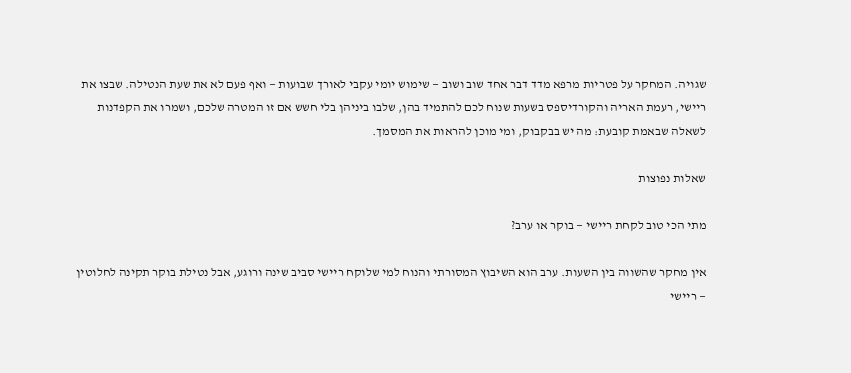שגויה. המחקר על פטריות מרפא מדד דבר אחד שוב ושוב — שימוש יומי עקבי לאורך שבועות — ואף פעם לא את שעת הנטילה. שבצו את ריישי, רעמת האריה והקורדיספס בשעות שנוח לכם להתמיד בהן, שלבו ביניהן בלי חשש אם זו המטרה שלכם, ושמרו את הקפדנות לשאלה שבאמת קובעת: מה יש בבקבוק, ומי מוכן להראות את המסמך.

שאלות נפוצות

מתי הכי טוב לקחת ריישי — בוקר או ערב?

אין מחקר שהשווה בין השעות. ערב הוא השיבוץ המסורתי והנוח למי שלוקח ריישי סביב שינה ורוגע, אבל נטילת בוקר תקינה לחלוטין — ריישי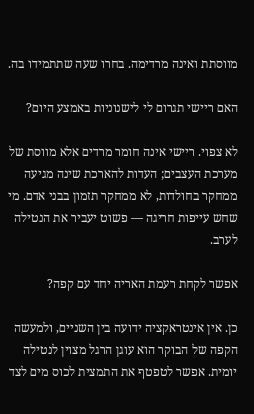מווסתת ואינה מרדימה. בחרו שעה שתתמידו בה.

האם ריישי תגרום לי לישנוניות באמצע היום?

לא צפוי. ריישי אינה חומר מרדים אלא מווסת של מערכת העצבים; העדות להארכת שינה מגיעה ממחקר בחולדות, לא ממחקר תזמון בבני אדם. מי שחש עייפות חריגה — פשוט יעביר את הנטילה לערב.

אפשר לקחת רעמת האריה יחד עם קפה?

כן. אין אינטראקציה ידועה בין השניים, ולמעשה הקפה של הבוקר הוא עוגן הרגל מצוין לנטילה יומית. אפשר לטפטף את התמצית לכוס מים לצד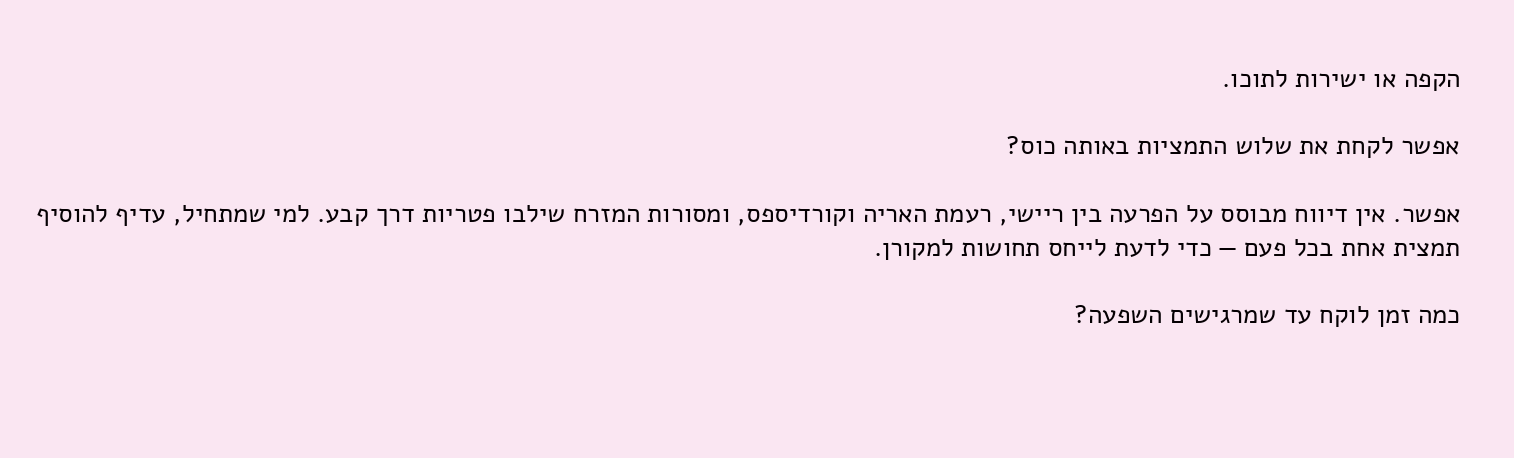הקפה או ישירות לתוכו.

אפשר לקחת את שלוש התמציות באותה כוס?

אפשר. אין דיווח מבוסס על הפרעה בין ריישי, רעמת האריה וקורדיספס, ומסורות המזרח שילבו פטריות דרך קבע. למי שמתחיל, עדיף להוסיף תמצית אחת בכל פעם — כדי לדעת לייחס תחושות למקורן.

כמה זמן לוקח עד שמרגישים השפעה?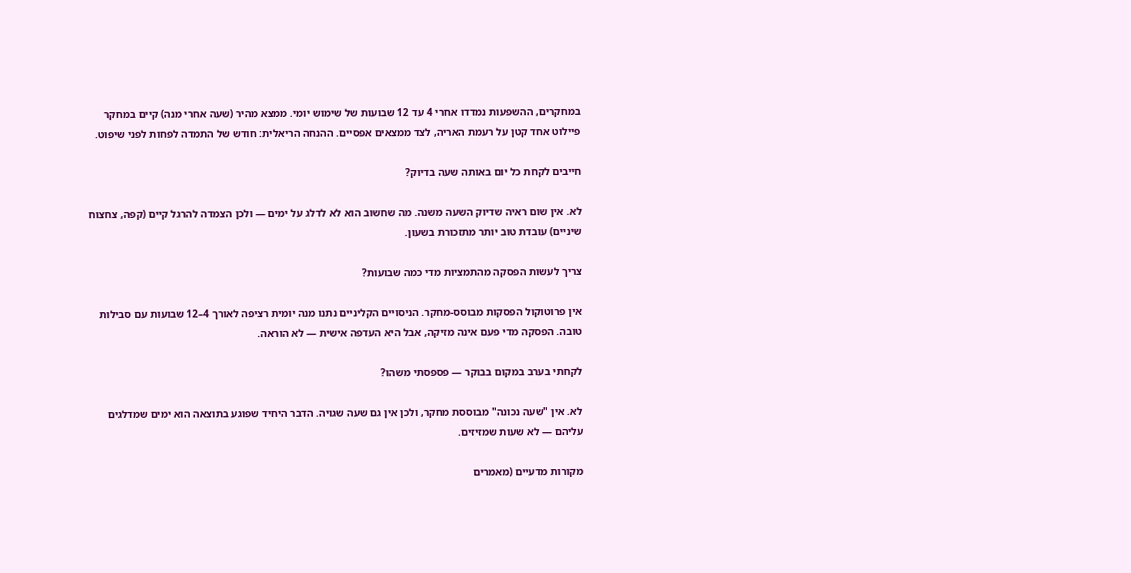במחקרים, ההשפעות נמדדו אחרי 4 עד 12 שבועות של שימוש יומי. ממצא מהיר (שעה אחרי מנה) קיים במחקר פיילוט אחד קטן על רעמת האריה, לצד ממצאים אפסיים. ההנחה הריאלית: חודש של התמדה לפחות לפני שיפוט.

חייבים לקחת כל יום באותה שעה בדיוק?

לא. אין שום ראיה שדיוק השעה משנה. מה שחשוב הוא לא לדלג על ימים — ולכן הצמדה להרגל קיים (קפה, צחצוח שיניים) עובדת טוב יותר מתזכורת בשעון.

צריך לעשות הפסקה מהתמציות מדי כמה שבועות?

אין פרוטוקול הפסקות מבוסס-מחקר. הניסויים הקליניים נתנו מנה יומית רציפה לאורך 4–12 שבועות עם סבילות טובה. הפסקה מדי פעם אינה מזיקה, אבל היא העדפה אישית — לא הוראה.

לקחתי בערב במקום בבוקר — פספסתי משהו?

לא. אין "שעה נכונה" מבוססת מחקר, ולכן אין גם שעה שגויה. הדבר היחיד שפוגע בתוצאה הוא ימים שמדלגים עליהם — לא שעות שמזיזים.

מקורות מדעיים (מאמרים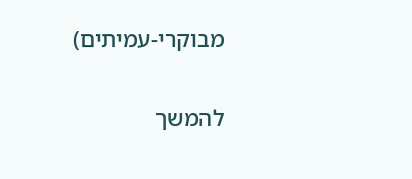מבוקרי-עמיתים)

להמשך